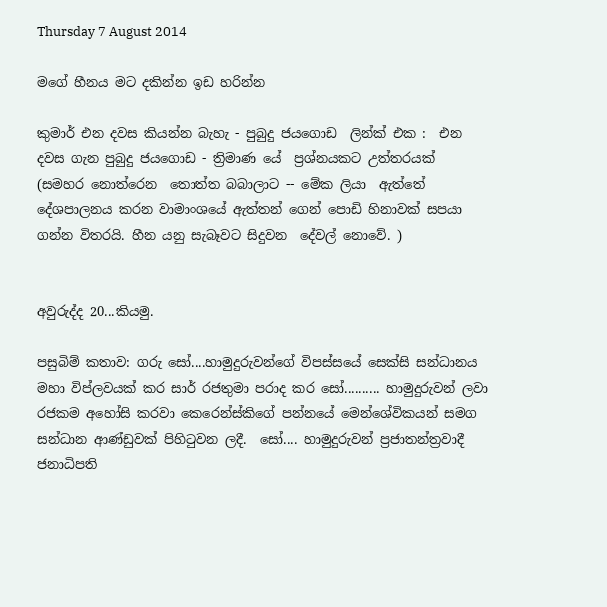Thursday 7 August 2014

මගේ හීනය මට දකින්න ඉඩ හරින්න

කුමාර් එන දවස කියන්න බැහැ - පුබුදු ජයගොඩ  ලින්ක් එක :  එන දවස ගැන පුබුදු ජයගොඩ - ත්‍රිමාණ යේ  ප්‍රශ්නයකට උත්තරයක්
(සමහර නොත්රෙන  තොත්ත බබාලාට -- මේක ලියා  ඇත්තේ දේශපාලනය කරන වාමාංශයේ ඇත්තන් ගෙන් පොඩි හිනාවක් සපයා ගන්න විතරයි. හීන යනු සැබෑවට සිදුවන  දේවල් නොවේ. )


අවුරුද්ද 20...කියමු.

පසුබිම් කතාව: ගරු සෝ....හාමුදුරුවන්ගේ විපස්සයේ සෙක්සි සන්ධානය මහා විප්ලවයක් කර සාර් රජතුමා පරාද කර සෝ.......... හාමුදුරුවන් ලවා රජකම අහෝසි කරවා කෙරෙන්ස්කිගේ පන්නයේ මෙන්ශේවිකයන් සමග සන්ධාන ආණ්ඩුවක් පිහිටුවන ලදී.  සෝ.... හාමුදුරුවන් ප්‍රජාතන්ත්‍රවාදී ජනාධිපති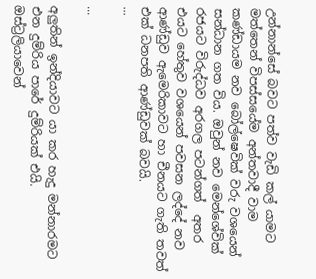උන්නාන්සේ බවට පත්ව වැඩි කල් යාමට මත්තෙන් විපස්සයේම අන්තවාදී වාම කණ්ඩායම නව බෝල්ෂෙවික් වරු වශයෙන් සන්ධාන ගත විය. ඔවුන් නව මෙන්ශේවික් රජයට විරුද්ධව අරගල පටන්ගත්  අතර එයට හේතුව වශයෙන් පවසන ලද්දේ නව ආණ්ඩුව ඇමෙරිකාවට හා චීනයට ගැති තවත් එක් ධනපති ආණ්ඩුවක් බවයි.
...

...

අලුතින් ඉන්දියාවට යා කර හැදු මන්නාරමට එන දුම්රිය පාරේ දුම්රියක් එයි. ඔස්ට්‍රලියාවෙන්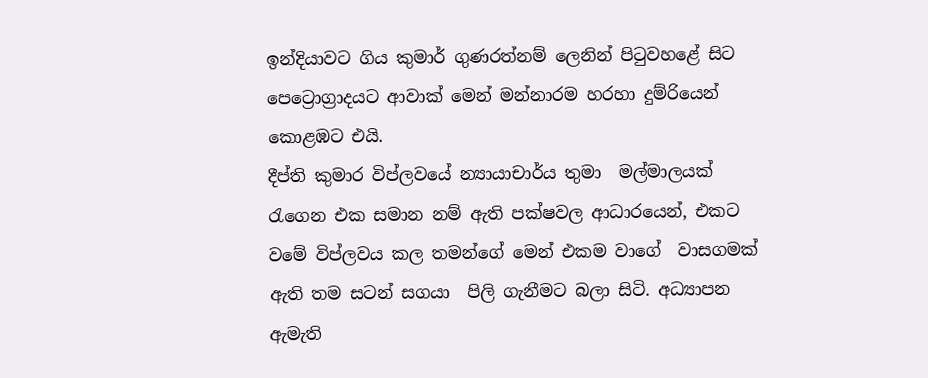ඉන්දියාවට ගිය කුමාර් ගුණරත්නම් ලෙනින් පිටුවහළේ සිට පෙට්‍රොග්‍රාදයට ආවාක් මෙන් මන්නාරම හරහා දුම්රියෙන් කොළඹට එයි.
දීප්ති කුමාර විප්ලවයේ න්‍යායාචාර්ය තුමා  මල්මාලයක් රැගෙන එක සමාන නම් ඇති පක්ෂවල ආධාරයෙන්, එකට වමේ විප්ලවය කල තමන්ගේ මෙන් එකම වාගේ  වාසගමක්  ඇති තම සටන් සගයා  පිලි ගැනීමට බලා සිටි. අධ්‍යාපන ඇමැති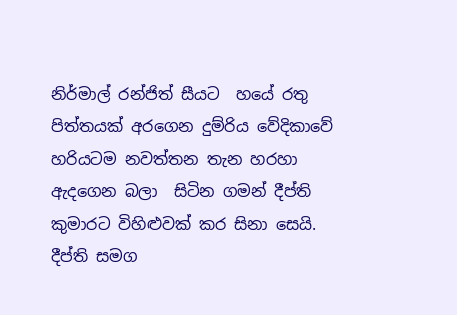නිර්මාල් රන්ජිත් සීයට  හයේ රතු පිත්තයක් අරගෙන දුම්රිය වේදිකාවේ හරියටම නවත්තන තැන හරහා  ඇදගෙන බලා  සිටින ගමන් දීප්ති කුමාරට විහිළුවක් කර සිනා සෙයි. දීප්ති සමග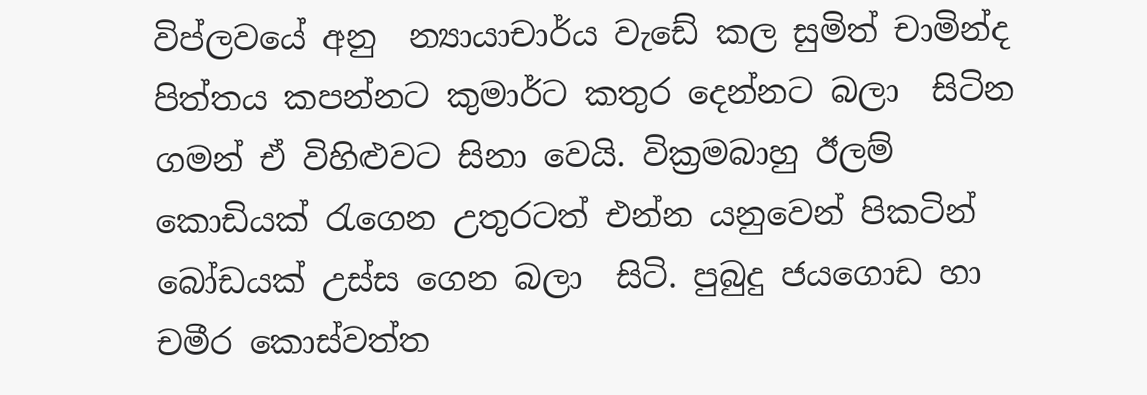විප්ලවයේ අනු  න්‍යායාචාර්ය වැඩේ කල සුමිත් චාමින්ද  පිත්තය කපන්නට කුමාර්ට කතුර දෙන්නට බලා  සිටින ගමන් ඒ විහිළුවට සිනා වෙයි. වික්‍රමබාහු ඊලම්  කොඩියක් රැගෙන උතුරටත් එන්න යනුවෙන් පිකටින් බෝඩයක් උස්ස ගෙන බලා  සිටි. පුබුදු ජයගොඩ හා චමීර කොස්වත්ත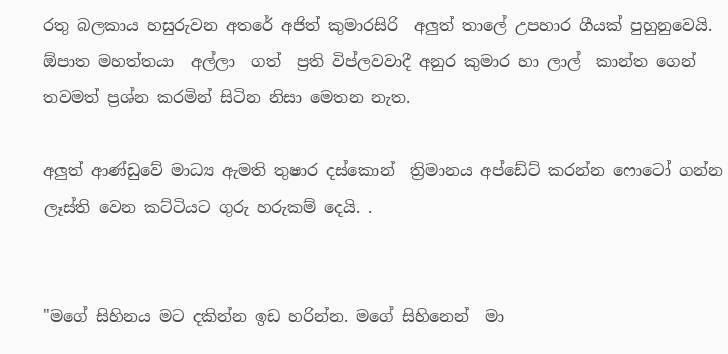රතු බලකාය හසුරුවන අතරේ අජිත් කුමාරසිරි  අලුත් තාලේ උපහාර ගීයක් පුහුනුවෙයි. ඕපාත මහත්තයා  අල්ලා  ගත්  ප්‍රති විප්ලවවාදී අනුර කුමාර හා ලාල්  කාන්ත ගෙන් තවමත් ප්‍රශ්න කරමින් සිටින නිසා මෙතන නැත.

අලුත් ආණ්ඩුවේ මාධ්‍ය ඇමති තුෂාර දස්කොන්  ත්‍රිමානය අප්ඩේට් කරන්න ෆොටෝ ගන්න ලෑස්ති වෙන කට්ටියට ගුරු හරුකම් දෙයි. .


"මගේ සිහිනය මට දකින්න ඉඩ හරින්න. මගේ සිහිනෙන්  මා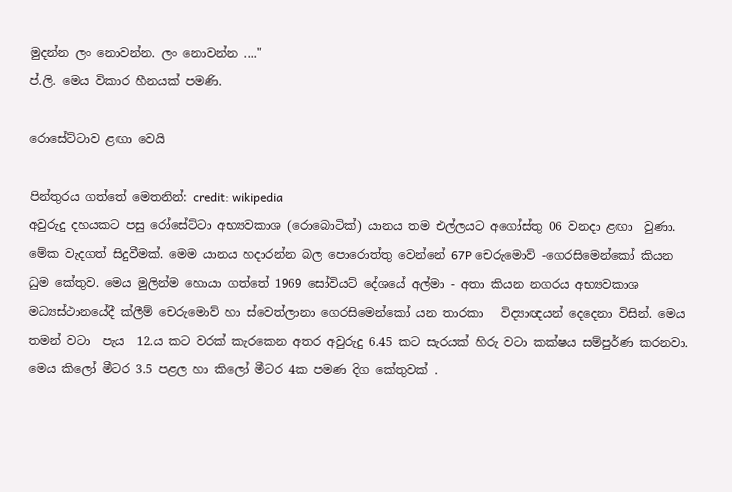මුදන්න ලං නොවන්න. ලං නොවන්න ...."
ප්.ලි. මෙය විකාර හීනයක් පමණි.

රොසේට්ටාව ළඟා වෙයි

පින්තුරය ගත්තේ මෙතනින්: credit: wikipedia
අවුරුදු දහයකට පසු රෝසේට්ටා අභ්‍යවකාශ (රොබොටික්) යානය තම එල්ලයට අගෝස්තු 06 වනදා ළඟා  වුණා. මේක වැදගත් සිදුවීමක්. මෙම යානය හදාරන්න බල පොරොත්තු වෙන්නේ 67P චෙරුමොව් -ගෙරසිමෙන්කෝ කියන ධුම කේතුව. මෙය මුලින්ම හොයා ගත්තේ 1969 සෝවියට් දේශයේ අල්මා - අතා කියන නගරය අභ්‍යවකාශ මධ්‍යස්ථානයේදී ක්ලීම් චෙරුමොව් හා ස්වෙත්ලානා ගෙරසිමෙන්කෝ යන තාරකා   විද්‍යාඥයන් දෙදෙනා විසින්. මෙය තමන් වටා  පැය  12.ය කට වරක් කැරකෙන අතර අවුරුදු 6.45 කට සැරයක් හිරු වටා කක්ෂය සම්පුර්ණ කරනවා. මෙය කිලෝ මීටර 3.5 පළල හා කිලෝ මීටර 4ක පමණ දිග කේතුවක් .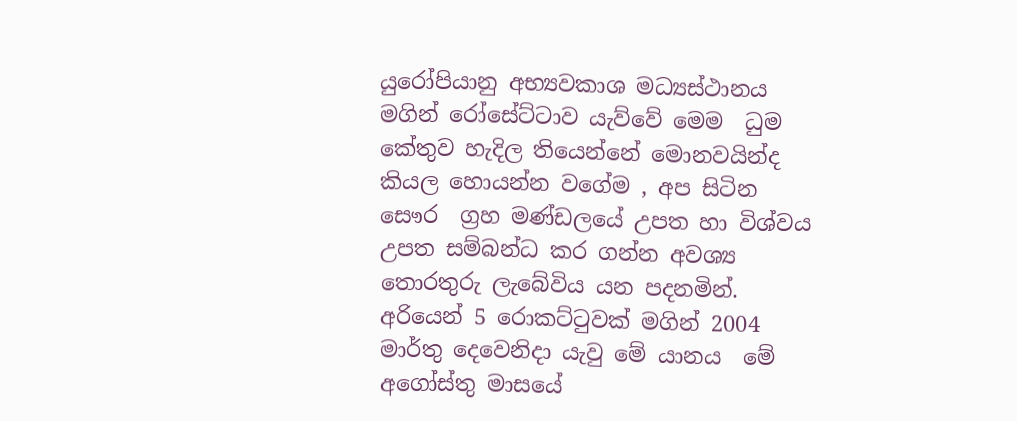යුරෝපියානු අභ්‍යවකාශ මධ්‍යස්ථානය මගින් රෝසේට්ටාව යැව්වේ මෙම  ධුම කේතුව හැදිල තියෙන්නේ මොනවයින්ද කියල හොයන්න වගේම , අප සිටින සෞර  ග්‍රහ මණ්ඩලයේ උපත හා විශ්වය උපත සම්බන්ධ කර ගන්න අවශ්‍ය තොරතුරු ලැබේවිය යන පදනමින්. අරියෙන් 5 රොකට්ටුවක් මගින් 2004 මාර්තු දෙවෙනිදා යැවු මේ යානය  මේ අගෝස්තු මාසයේ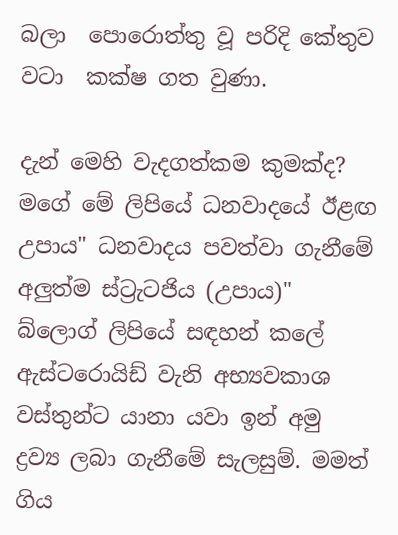බලා  පොරොත්තු වූ පරිදි කේතුව වටා  කක්ෂ ගත වුණා.

දැන් මෙහි වැදගත්කම කුමක්ද? මගේ මේ ලිපියේ ධනවාදයේ ඊළඟ උපාය" ධනවාදය පවත්වා ගැනීමේ අලුත්ම ස්ට්‍රැටජිය (උපාය)"  බ්ලොග් ලිපියේ සඳහන් කලේ ඇස්ටරොයිඩ් වැනි අභ්‍යවකාශ වස්තුන්ට යානා යවා ඉන් අමු ද්‍රව්‍ය ලබා ගැනීමේ සැලසුම්. මමත් ගිය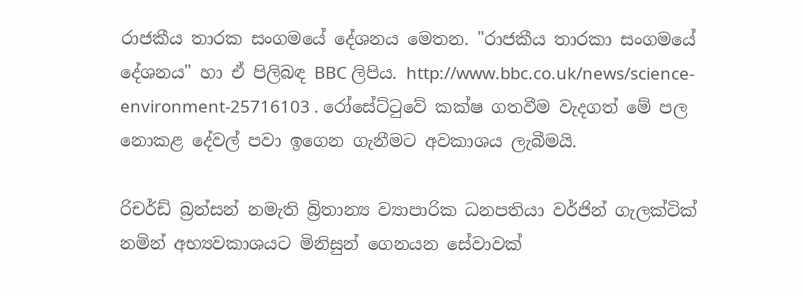රාජකීය තාරක සංගමයේ දේශනය මෙතන. "රාජකීය තාරකා සංගමයේ දේශනය" හා ඒ පිලිබඳ BBC ලිපිය. http://www.bbc.co.uk/news/science-environment-25716103 . රෝසේට්ටුවේ කක්ෂ ගතවීම වැදගත් මේ පල නොකළ දේවල් පවා ඉගෙන ගැනීමට අවකාශය ලැබීමයි.

රිචර්ඩ් බ්‍රන්සන් නමැති බ්‍රිතාන්‍ය ව්‍යාපාරික ධනපතියා වර්ජින් ගැලක්ටික් නමින් අභ්‍යවකාශයට මිනිසුන් ගෙනයන සේවාවක්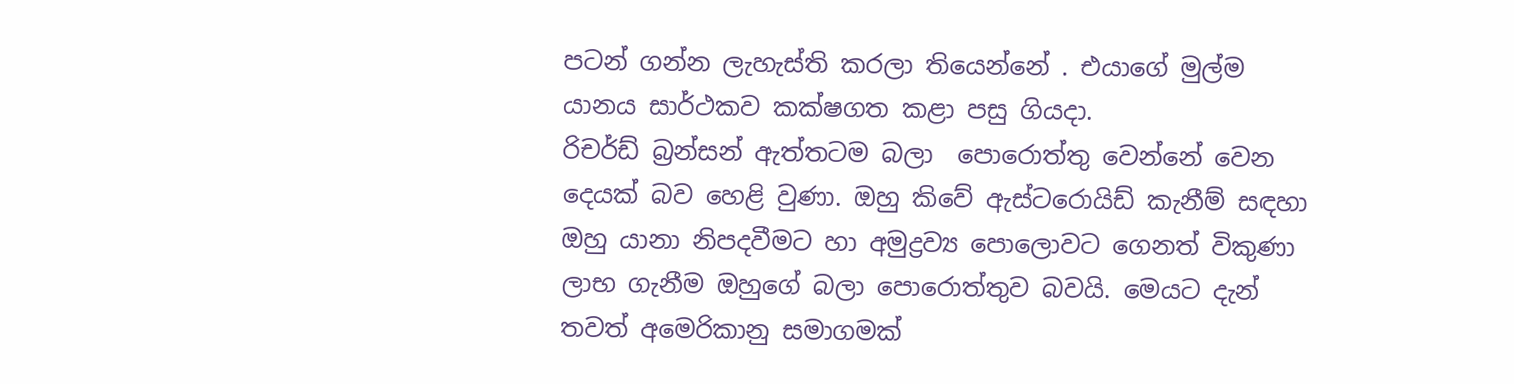පටන් ගන්න ලැහැස්ති කරලා තියෙන්නේ . එයාගේ මුල්ම යානය සාර්ථකව කක්ෂගත කළා පසු ගියදා.
රිචර්ඩ් බ්‍රන්සන් ඇත්තටම බලා  පොරොත්තු වෙන්නේ වෙන දෙයක් බව හෙළි වුණා. ඔහු කිවේ ඇස්ටරොයිඩ් කැනීම් සඳහා ඔහු යානා නිපදවීමට හා අමුද්‍රව්‍ය පොලොවට ගෙනත් විකුණා ලාභ ගැනීම ඔහුගේ බලා පොරොත්තුව බවයි. මෙයට දැන් තවත් අමෙරිකානු සමාගමක්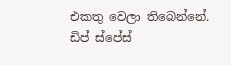එකතු වෙලා තිබෙන්නේ. ඩිප් ස්පේස්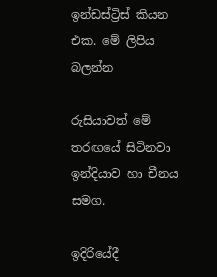ඉන්ඩස්ට්‍රිස් කියන එක. මේ ලිපිය බලන්න

රුසියාවත් මේ තරඟයේ සිටිනවා ඉන්දියාව හා චීනය සමග.

ඉදිරියේදී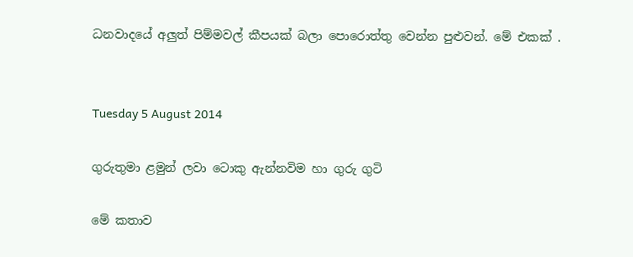ධනවාදයේ අලුත් පිම්මවල් කීපයක් බලා පොරොත්තු වෙන්න පුළුවන්. මේ එකක් .


Tuesday 5 August 2014

ගුරුතුමා ළමුන් ලවා ටොකු ඇන්නවිම හා ගුරු ගුටි

මේ කතාව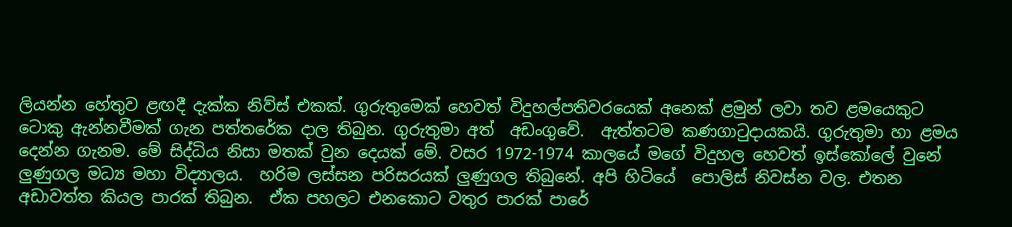ලියන්න හේතුව ළඟදී දැක්ක නිව්ස් එකක්. ගුරුතුමෙක් හෙවත් විදුහල්පතිවරයෙක් අනෙක් ළමුන් ලවා තව ළමයෙකුට ටොකු ඇන්නවීමක් ගැන පත්තරේක දාල තිබුන. ගුරුතුමා අත්  අඩංගුවේ.  ඇත්තටම කණගාටුදායකයි. ගුරුතුමා හා ළමය දෙන්න ගැනම. මේ සිද්ධිය නිසා මතක් වුන දෙයක් මේ. වසර 1972-1974 කාලයේ මගේ විදුහල හෙවත් ඉස්කෝලේ වුනේ ලුණුගල මධ්‍ය මහා විද්‍යාලය.  හරිම ලස්සන පරිසරයක් ලුණුගල තිබුනේ. අපි හිටියේ  පොලිස් නිවස්න වල. එතන අඩාවත්ත කියල පාරක් තිබුන.  ඒක පහලට එනකොට වතුර පාරක් පාරේ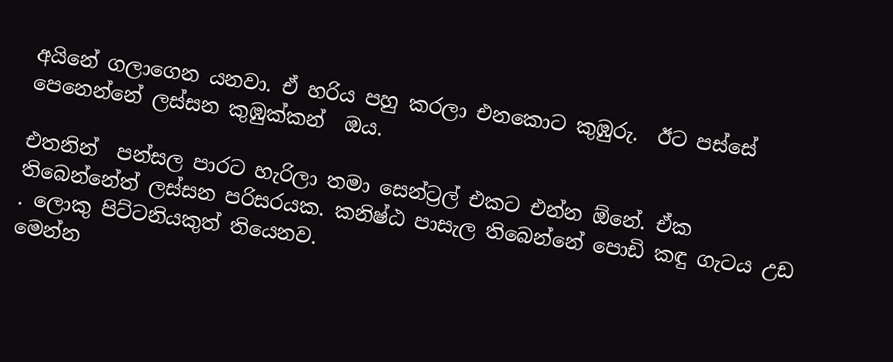අයිනේ ගලාගෙන යනවා. ඒ හරිය පහු කරලා එනකොට කුඹුරු.  ඊට පස්සේ පෙනෙන්නේ ලස්සන කුඹුක්කන්  ඔය.

එතනින්  පන්සල පාරට හැරිලා තමා සෙන්ට්‍රල් එකට එන්න ඕනේ. ඒක තිබෙන්නේත් ලස්සන පරිසරයක. කනිෂ්ඨ පාසැල තිබෙන්නේ පොඩි කඳු ගැටය උඩ . ලොකු පිට්ටනියකුත් තියෙනව.
මෙන්න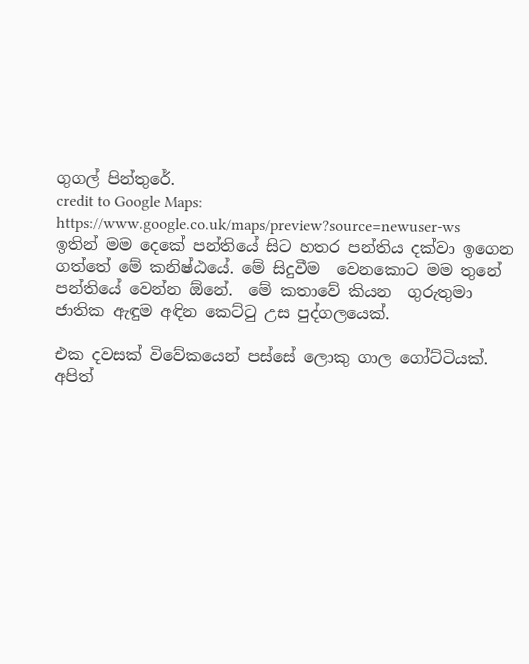ගුගල් පින්තුරේ.
credit to Google Maps: https://www.google.co.uk/maps/preview?source=newuser-ws
ඉතින් මම දෙකේ පන්තියේ සිට හතර පන්තිය දක්වා ඉගෙන ගත්තේ මේ කනිෂ්ඨයේ. මේ සිදුවීම  වෙනකොට මම තුනේ පන්තියේ වෙන්න ඕනේ.  මේ කතාවේ කියන  ගුරුතුමා   ජාතික ඇඳුම අඳින කෙට්ටු උස පුද්ගලයෙක්.

එක දවසක් විවේකයෙන් පස්සේ ලොකු ගාල ගෝට්ටියක්. අපිත්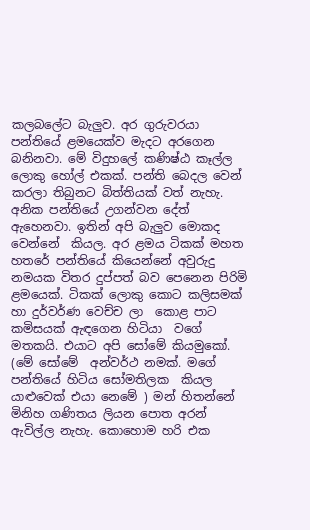කලබලේට බැලුව. අර ගුරුවරයා පන්තියේ ළමයෙක්ව මැදට අරගෙන බනිනවා. මේ විදුහලේ කණිෂ්ඨ කෑල්ල ලොකු හෝල් එකක්. පන්ති බෙදල වෙන් කරලා තිබුනට බිත්තියක් වත් නැහැ. අනික පන්තියේ උගන්වන දේත් ඇහෙනවා. ඉතින් අපි බැලුව මොකද වෙන්නේ  කියල. අර ළමය ටිකක් මහත හතරේ පන්තියේ කියෙන්නේ අවුරුදු නමයක විතර දුප්පත් බව පෙනෙන පිරිමි ළමයෙක්. ටිකක් ලොකු කොට කලිසමක්  හා දුර්වර්ණ වෙච්ච ලා  කොළ පාට කමිසයක් ඇඳගෙන හිටියා  වගේ මතකයි. එයාට අපි සෝමේ කියමුකෝ. (මේ සෝමේ  අන්වර්ථ නමක්. මගේ පන්තියේ හිටිය සෝමතිලක  කියල යාළුවෙක් එයා නෙමේ ) මන් හිතන්නේ මිනිහ ගණිතය ලියන පොත අරන් ඇවිල්ල නැහැ. කොහොම හරි එක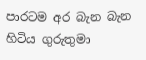පාරටම අර බැන බැන හිටිය ගුරුතුමා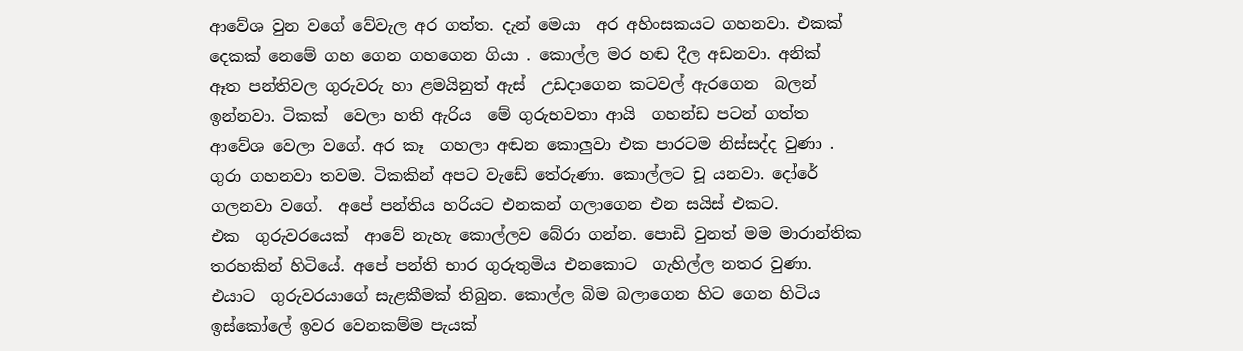ආවේශ වුන වගේ වේවැල අර ගත්ත. දැන් මෙයා  අර අහිංසකයට ගහනවා. එකක් දෙකක් නෙමේ ගහ ගෙන ගහගෙන ගියා . කොල්ල මර හඬ දීල අඩනවා. අනික්  ඈත පන්තිවල ගුරුවරු හා ළමයිනුත් ඇස්  උඩදාගෙන කටවල් ඇරගෙන  බලන් ඉන්නවා. ටිකක්  වෙලා හති ඇරිය  මේ ගුරුභවතා ආයි  ගහන්ඩ පටන් ගත්ත ආවේශ වෙලා වගේ. අර කෑ  ගහලා අඬන කොලුවා එක පාරටම නිස්සද්ද වුණා . ගුරා ගහනවා තවම. ටිකකින් අපට වැඩේ තේරුණා. කොල්ලට චූ යනවා. දෝරේ  ගලනවා වගේ.  අපේ පන්තිය හරියට එනකන් ගලාගෙන එන සයිස් එකට.
එක  ගුරුවරයෙක්  ආවේ නැහැ කොල්ලව බේරා ගන්න. පොඩි වුනත් මම මාරාන්තික තරහකින් හිටියේ. අපේ පන්ති භාර ගුරුතුමිය එනකොට  ගැහිල්ල නතර වුණා. එයාට  ගුරුවරයාගේ සැළකීමක් තිබුන. කොල්ල බිම බලාගෙන හිට ගෙන හිටිය ඉස්කෝලේ ඉවර වෙනකම්ම පැයක්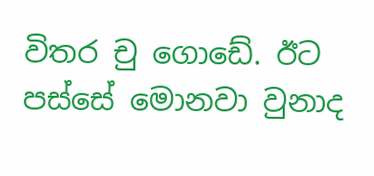විතර චු ගොඩේ. ඊට පස්සේ මොනවා වුනාද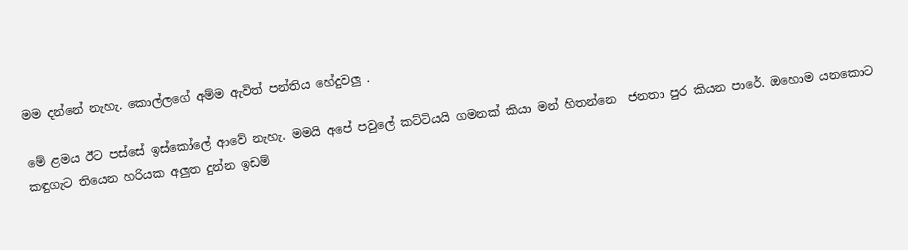මම දන්නේ නැහැ. කොල්ලගේ අම්ම ඇවිත් පන්තිය හේදුවලු .

මේ ළමය ඊට පස්සේ ඉස්කෝලේ ආවේ නැහැ. මමයි අපේ පවුලේ කට්ටියයි ගමනක් කියා මන් හිතන්නෙ  ජනතා පුර කියන පාරේ. ඔහොම යනකොට කඳුගැට තියෙන හරියක අලුත දුන්න ඉඩම්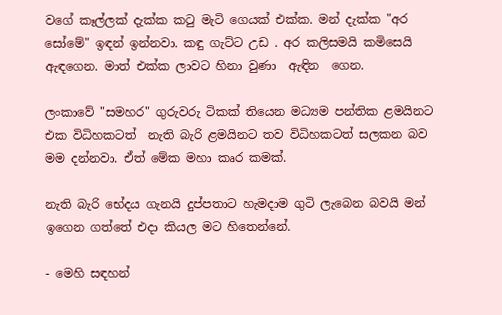වගේ කෑල්ලක් දැක්ක කටු මැටි ගෙයක් එක්ක. මන් දැක්ක "අර සෝමේ" ඉඳන් ඉන්නවා. කඳු ගැට්ට උඩ . අර කලිසමයි කමිසෙයි ඇඳගෙන. මාත් එක්ක ලාවට හිනා වුණා  ඇඳින  ගෙන.

ලංකාවේ "සමහර" ගුරුවරු ටිකක් තියෙන මධ්‍යම පන්තික ළමයිනට එක විධිහකටත්  නැති බැරි ළමයිනට තව විධිහකටත් සලකන බව මම දන්නවා. ඒත් මේක මහා කෘර කමක්.

නැති බැරි භේදය ගැනයි දුප්පතාට හැමදාම ගුටි ලැබෙන බවයි මන් ඉගෙන ගත්තේ එදා කියල මට හිතෙන්නේ.

- මෙහි සඳහන්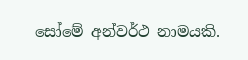සෝමේ අන්වර්ථ නාමයකි.